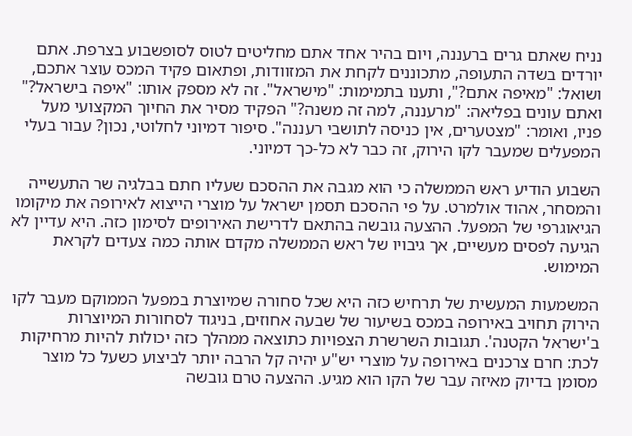נניח שאתם גרים ברעננה, ויום בהיר אחד אתם מחליטים לטוס לסופשבוע בצרפת. אתם יורדים בשדה התעופה, מתכוננים לקחת את המזוודות, ופתאום פקיד המכס עוצר אתכם, ושואל: "מאיפה אתם?", ותענו בתמימות: "מישראל". זה לא מספק אותו: "איפה בישראל?" ואתם עונים בפליאה: "מרעננה, למה זה משנה?" הפקיד מסיר את החיוך המקצועי מעל פניו, ואומר: "מצטערים, אין כניסה לתושבי רעננה". סיפור דמיוני לחלוטי, נכון? עבור בעלי המפעלים שמעבר לקו הירוק, זה כבר לא כל-כך דמיוני.

השבוע הודיע ראש הממשלה כי הוא מגבה את ההסכם שעליו חתם בבלגיה שר התעשייה והמסחר, אהוד אולמרט. על פי ההסכם תסמן ישראל על מוצרי הייצוא לאירופה את מיקומו הגיאוגרפי של המפעל. ההצעה גובשה בהתאם לדרישת האירופים לסימון כזה. היא עדיין לא הגיעה לפסים מעשיים, אך גיבויו של ראש הממשלה מקדם אותה כמה צעדים לקראת המימוש.

המשמעות המעשית של תרחיש כזה היא שכל סחורה שמיוצרת במפעל הממוקם מעבר לקו הירוק תחויב באירופה במכס בשיעור של שבעה אחוזים, בניגוד לסחורות המיוצרות ב'ישראל הקטנה'. תגובות השרשרת הצפויות כתוצאה ממהלך כזה יכולות להיות מרחיקות לכת: חרם צרכנים באירופה על מוצרי יש"ע יהיה קל הרבה יותר לביצוע כשעל כל מוצר מסומן בדיוק מאיזה עבר של הקו הוא מגיע. ההצעה טרם גובשה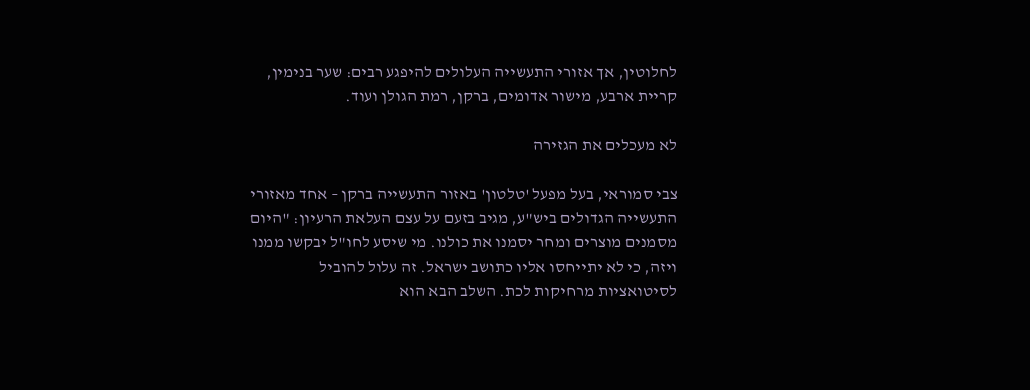לחלוטין, אך אזורי התעשייה העלולים להיפגע רבים: שער בנימין, קריית ארבע, מישור אדומים, ברקן, רמת הגולן ועוד.

לא מעכלים את הגזירה

צבי סמוראי, בעל מפעל 'טלטון' באזור התעשייה ברקן – אחד מאזורי התעשייה הגדולים ביש"ע, מגיב בזעם על עצם העלאת הרעיון: "היום מסמנים מוצרים ומחר יסמנו את כולנו. מי שיסע לחו"ל יבקשו ממנו ויזה, כי לא יתייחסו אליו כתושב ישראל. זה עלול להוביל לסיטואציות מרחיקות לכת. השלב הבא הוא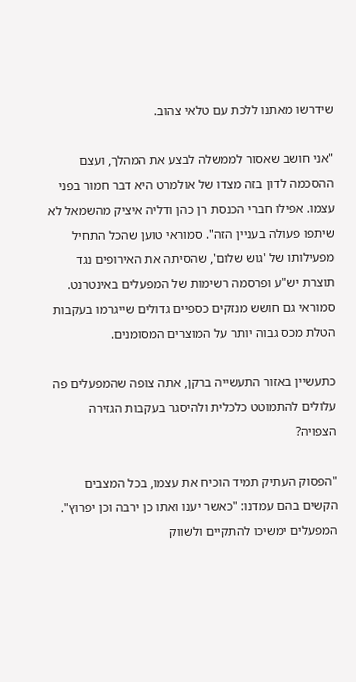שידרשו מאתנו ללכת עם טלאי צהוב.

"אני חושב שאסור לממשלה לבצע את המהלך, ועצם ההסכמה לדון בזה מצדו של אולמרט היא דבר חמור בפני עצמו. אפילו חברי הכנסת רן כהן ודליה איציק מהשמאל לא שיתפו פעולה בעניין הזה". סמוראי טוען שהכל התחיל מפעילותו של 'גוש שלום', שהסיתה את האירופים נגד תוצרת יש"ע ופרסמה רשימות של המפעלים באינטרנט. סמוראי גם חושש מנזקים כספיים גדולים שייגרמו בעקבות הטלת מכס גבוה יותר על המוצרים המסומנים.

כתעשיין באזור התעשייה ברקן, אתה צופה שהמפעלים פה עלולים להתמוטט כלכלית ולהיסגר בעקבות הגזירה הצפויה?

"הפסוק העתיק תמיד הוכיח את עצמו, בכל המצבים הקשים בהם עמדנו: "כאשר יענו ואתו כן ירבה וכן יפרוץ". המפעלים ימשיכו להתקיים ולשווק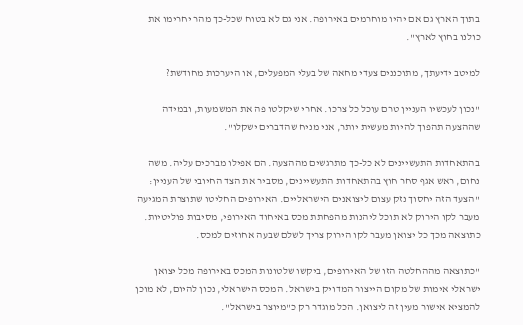בתוך הארץ גם אם יהיו מוחרמים באירופה. אני גם לא בטוח שכל-כך מהר יחרימו את כולנו בחוץ לארץ".

למיטב ידיעתך, מתוכננים צעדי מחאה של בעלי המפעלים, או היערכות מחודשת?

"נכון לעכשיו העניין טרם עוכל כל צרכו. אחרי שיקלטו פה את המשמעות, ובמידה שההצעה תהפוך להיות מעשית יותר, אני מניח שהדברים ישקלו".

בהתאחדות התעשיינים לא כל-כך מתרגשים מההצעה. הם אפילו מברכים עליה. משה נחום, ראש אגף סחר חוץ בהתאחדות התעשיינים, מסביר את הצד החיובי של העניין: "הצעד הזה יחסוך נזק עצום ליצואנים הישראליים. האירופים החליטו שתוצרת המגיעה מעבר לקו הירוק לא תוכל ליהנות מהפחתת מכס באיחוד האירופי, מסיבות פוליטיות. כתוצאה מכך כל יצואן מעבר לקו הירוק צריך לשלם שבעה אחוזים למכס.

"כתוצאה מההחלטה הזו של האירופים, ביקשו שלטונות המכס באירופה מכל יצואן ישראלי אימות של מקום הייצור המדויק בישראל. המכס הישראלי, נכון להיום, לא מוכן להמציא אישור מעין זה ליצואן. הכל מוגדר רק כ"מיוצר בישראל".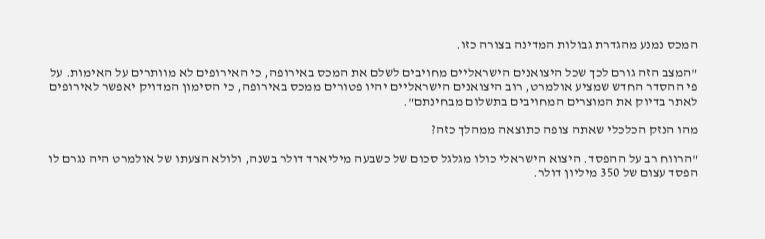המכס נמנע מהגדרת גבולות המדינה בצורה כזו.

"המצב הזה גורם לכך שכל היצואנים הישראליים מחויבים לשלם את המכס באירופה, כי האירופים לא מוותרים על האימות. על פי ההסדר החדש שמציע אולמרט, רוב היצואנים הישראליים יהיו פטורים ממכס באירופה, כי הסימון המדויק יאפשר לאירופים לאתר בדיוק את המוצרים המחויבים בתשלום מבחינתם".

מהו הנזק הכלכלי שאתה צופה כתוצאה ממהלך כזה?

"הרווח רב על ההפסד. היצוא הישראלי כולו מגלגל סכום של כשבעה מיליארד דולר בשנה, ולולא הצעתו של אולמרט היה נגרם לו הפסד עצום של 350 מיליון דולר.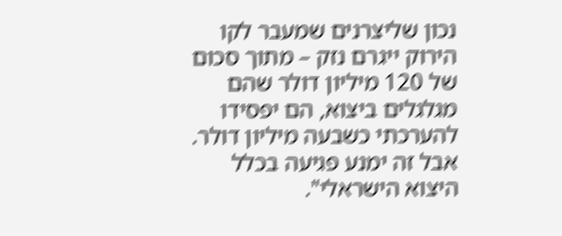נכון שליצרנים שמעבר לקו הירוק ייגרם נזק – מתוך סכום של 120 מיליון דולר שהם מגלגלים ביצוא, הם יפסידו להערכתי כשבעה מיליון דולר. אבל זה ימנע פגיעה בכלל היצוא הישראלי".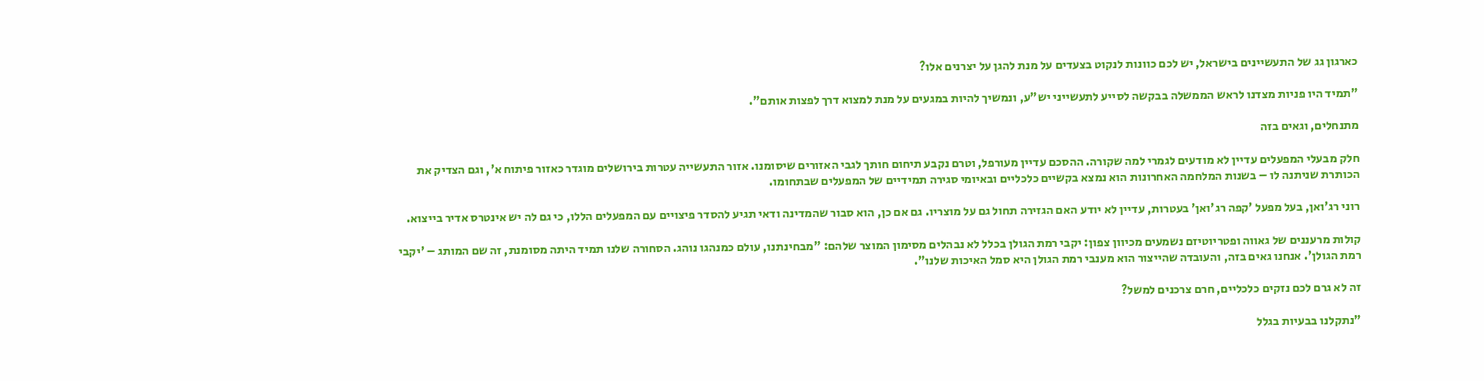כארגון גג של התעשיינים בישראל, יש לכם כוונות לנקוט בצעדים על מנת להגן על יצרנים אלו?

"תמיד היו פניות מצדנו לראש הממשלה בבקשה לסייע לתעשייני יש"ע, ונמשיך להיות במגעים על מנת למצוא דרך לפצות אותם".

מתנחלים, וגאים בזה

חלק מבעלי המפעלים עדיין לא מודעים לגמרי למה שקורה. ההסכם עדיין מעורפל, וטרם נקבע תיחום חותך לגבי האזורים שיסומנו. אזור התעשייה עטרות בירושלים מוגדר כאזור פיתוח א', וגם הצדיק את הכותרת שניתנה לו – בשנות המלחמה האחרונות הוא נמצא בקשיים כלכליים ובאיומי סגירה תמידיים של המפעלים שבתחומו.

רוני רג'ואן, בעל מפעל 'קפה רג'ואן' בעטרות, עדיין לא יודע האם הגזירה תחול גם על מוצריו. גם אם כן, הוא סבור שהמדינה ודאי תגיע להסדר פיצויים עם המפעלים הללו, כי גם לה יש אינטרס אדיר בייצוא.

קולות מרעננים של גאווה ופטריוטיזם נשמעים מכיוון צפון: יקבי רמת הגולן בכלל לא נבהלים מסימון המוצר שלהם: "מבחינתנו, עולם כמנהגו נוהג. הסחורה שלנו תמיד היתה מסומנת, זה שם המותג – 'יקבי רמת הגולן'. אנחנו גאים בזה, והעובדה שהייצור הוא מענבי רמת הגולן היא סמל האיכות שלנו".

זה לא גרם לכם נזקים כלכליים, חרם צרכנים למשל?

"נתקלנו בבעיות בגלל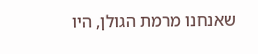שאנחנו מרמת הגולן, היו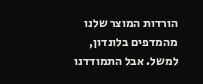הורדות המוצר שלנו מהמדפים בלונדון, למשל. אבל התמודדנו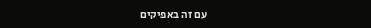עם זה באפיקים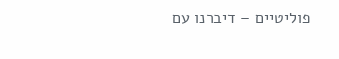פוליטיים – דיברנו עם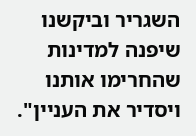השגריר וביקשנו שיפנה למדינות שהחרימו אותנו ויסדיר את העניין".